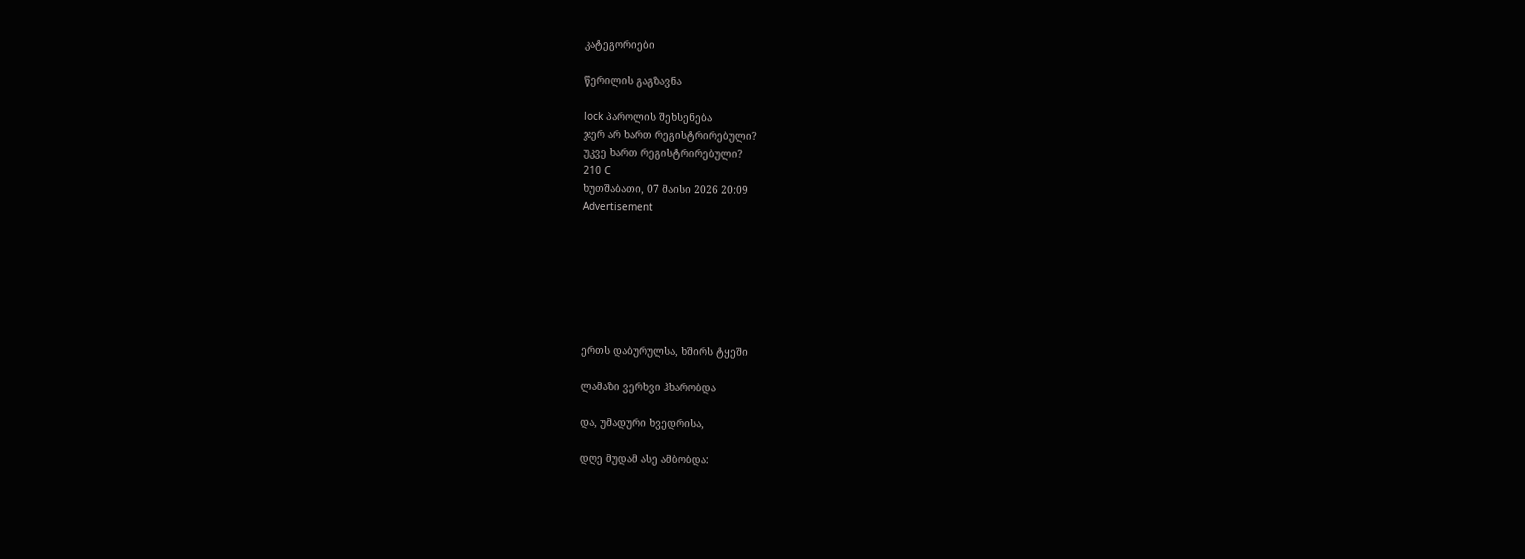კატეგორიები

წერილის გაგზავნა

lock პაროლის შეხსენება
ჯერ არ ხართ რეგისტრირებული?
უკვე ხართ რეგისტრირებული?
210 C
ხუთშაბათი, 07 მაისი 2026 20:09
Advertisement







ერთს დაბურულსა, ხშირს ტყეში

ლამაზი ვერხვი ჰხარობდა

და, უმადური ხვედრისა,

დღე მუდამ ასე ამბობდა: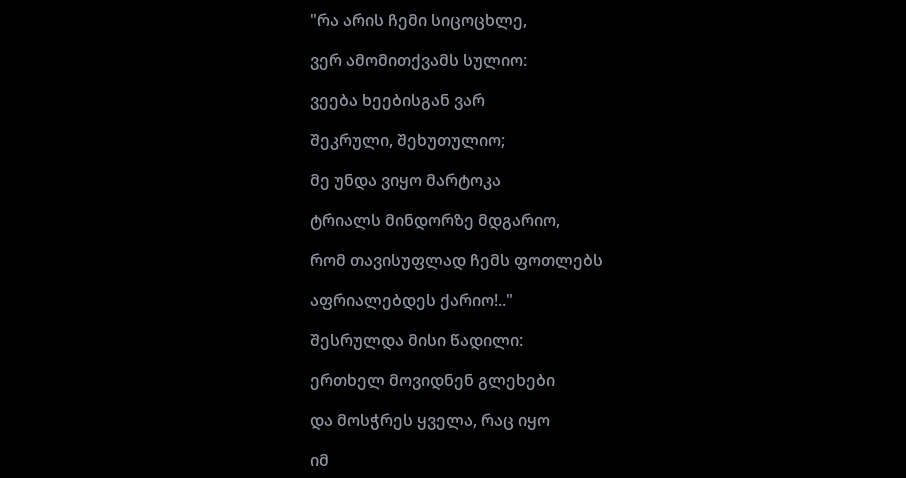"რა არის ჩემი სიცოცხლე,

ვერ ამომითქვამს სულიო:

ვეება ხეებისგან ვარ

შეკრული, შეხუთულიო;

მე უნდა ვიყო მარტოკა

ტრიალს მინდორზე მდგარიო,

რომ თავისუფლად ჩემს ფოთლებს

აფრიალებდეს ქარიო!.."

შესრულდა მისი წადილი:

ერთხელ მოვიდნენ გლეხები

და მოსჭრეს ყველა, რაც იყო

იმ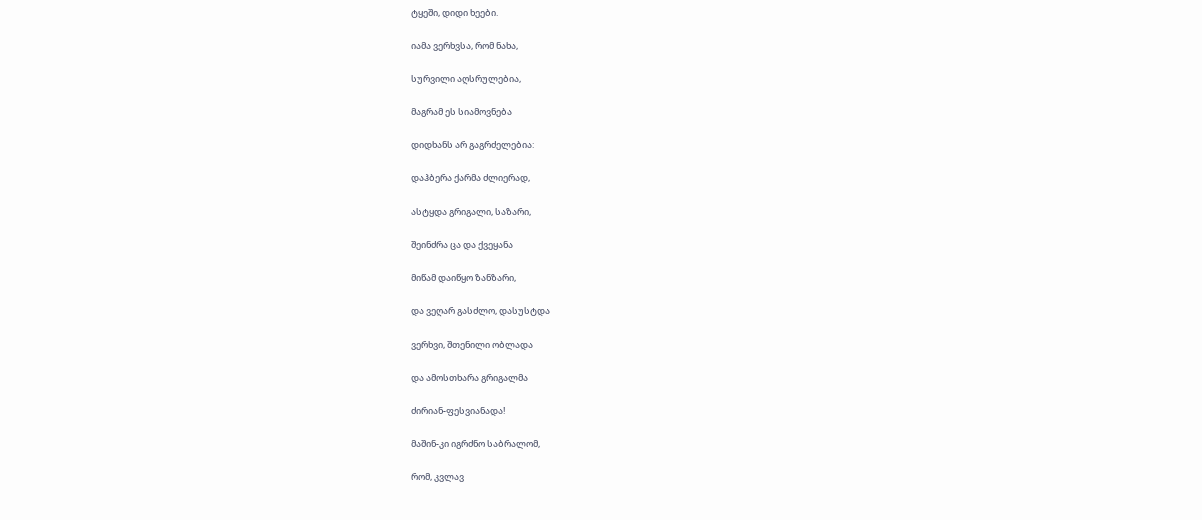ტყეში, დიდი ხეები.

იამა ვერხვსა, რომ ნახა,

სურვილი აღსრულებია,

მაგრამ ეს სიამოვნება

დიდხანს არ გაგრძელებია:

დაჰბერა ქარმა ძლიერად,

ასტყდა გრიგალი, საზარი,

შეინძრა ცა და ქვეყანა

მიწამ დაიწყო ზანზარი,

და ვეღარ გასძლო, დასუსტდა

ვერხვი, შთენილი ობლადა

და ამოსთხარა გრიგალმა

ძირიან-ფესვიანადა!

მაშინ-კი იგრძნო საბრალომ,

რომ, კვლავ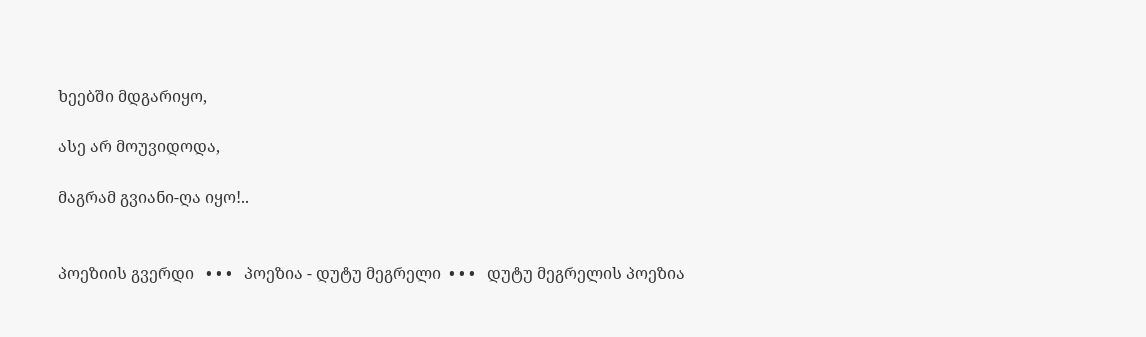ხეებში მდგარიყო,

ასე არ მოუვიდოდა,

მაგრამ გვიანი-ღა იყო!..


პოეზიის გვერდი   • • •   პოეზია - დუტუ მეგრელი  • • •   დუტუ მეგრელის პოეზია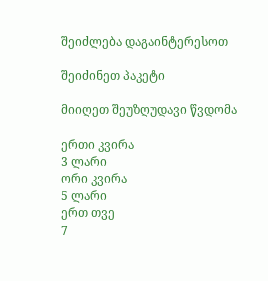შეიძლება დაგაინტერესოთ

შეიძინეთ პაკეტი

მიიღეთ შეუზღუდავი წვდომა

ერთი კვირა
3 ლარი
ორი კვირა
5 ლარი
ერთ თვე
7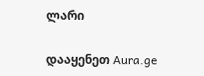ლარი

დააყენეთ Aura.ge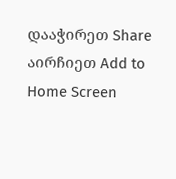დააჭირეთ Share
აირჩიეთ Add to Home Screen